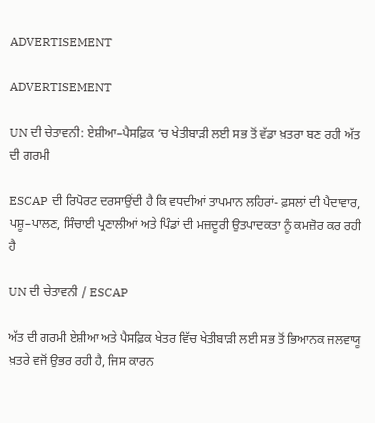ADVERTISEMENT

ADVERTISEMENT

UN ਦੀ ਚੇਤਾਵਨੀ: ਏਸ਼ੀਆ–ਪੈਸਫ਼ਿਕ ‘ਚ ਖੇਤੀਬਾੜੀ ਲਈ ਸਭ ਤੋਂ ਵੱਡਾ ਖ਼ਤਰਾ ਬਣ ਰਹੀ ਅੱਤ ਦੀ ਗਰਮੀ

ESCAP ਦੀ ਰਿਪੋਰਟ ਦਰਸਾਉਂਦੀ ਹੈ ਕਿ ਵਧਦੀਆਂ ਤਾਪਮਾਨ ਲਹਿਰਾਂ- ਫ਼ਸਲਾਂ ਦੀ ਪੈਦਾਵਾਰ, ਪਸ਼ੂ–ਪਾਲਣ, ਸਿੰਚਾਈ ਪ੍ਰਣਾਲੀਆਂ ਅਤੇ ਪਿੰਡਾਂ ਦੀ ਮਜ਼ਦੂਰੀ ਉਤਪਾਦਕਤਾ ਨੂੰ ਕਮਜ਼ੋਰ ਕਰ ਰਹੀ ਹੈ

UN ਦੀ ਚੇਤਾਵਨੀ / ESCAP

ਅੱਤ ਦੀ ਗਰਮੀ ਏਸ਼ੀਆ ਅਤੇ ਪੈਸਫ਼ਿਕ ਖੇਤਰ ਵਿੱਚ ਖੇਤੀਬਾੜੀ ਲਈ ਸਭ ਤੋਂ ਭਿਆਨਕ ਜਲਵਾਯੂ ਖ਼ਤਰੇ ਵਜੋਂ ਉਭਰ ਰਹੀ ਹੈ, ਜਿਸ ਕਾਰਨ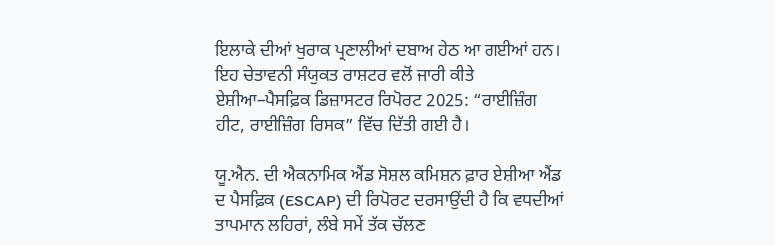ਇਲਾਕੇ ਦੀਆਂ ਖੁਰਾਕ ਪ੍ਰਣਾਲੀਆਂ ਦਬਾਅ ਹੇਠ ਆ ਗਈਆਂ ਹਨ। ਇਹ ਚੇਤਾਵਨੀ ਸੰਯੁਕਤ ਰਾਸ਼ਟਰ ਵਲੋਂ ਜਾਰੀ ਕੀਤੇ ਏਸ਼ੀਆ–ਪੈਸਫ਼ਿਕ ਡਿਜ਼ਾਸਟਰ ਰਿਪੋਰਟ 2025: “ਰਾਈਜ਼ਿੰਗ ਹੀਟ, ਰਾਈਜ਼ਿੰਗ ਰਿਸਕ” ਵਿੱਚ ਦਿੱਤੀ ਗਈ ਹੈ।

ਯੂ.ਐਨ. ਦੀ ਐਕਨਾਮਿਕ ਐਂਡ ਸੋਸ਼ਲ ਕਮਿਸ਼ਨ ਫ਼ਾਰ ਏਸ਼ੀਆ ਐਂਡ ਦ ਪੈਸਫ਼ਿਕ (ESCAP) ਦੀ ਰਿਪੋਰਟ ਦਰਸਾਉਂਦੀ ਹੈ ਕਿ ਵਧਦੀਆਂ ਤਾਪਮਾਨ ਲਹਿਰਾਂ, ਲੰਬੇ ਸਮੇਂ ਤੱਕ ਚੱਲਣ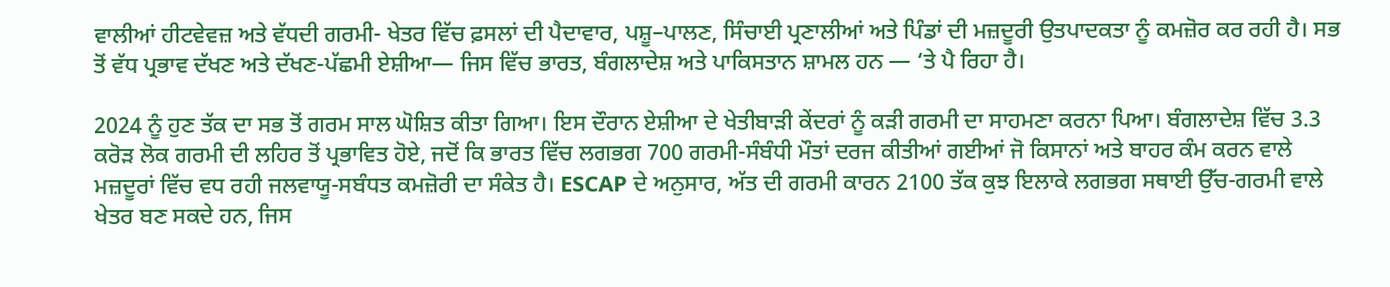ਵਾਲੀਆਂ ਹੀਟਵੇਵਜ਼ ਅਤੇ ਵੱਧਦੀ ਗਰਮੀ- ਖੇਤਰ ਵਿੱਚ ਫ਼ਸਲਾਂ ਦੀ ਪੈਦਾਵਾਰ, ਪਸ਼ੂ–ਪਾਲਣ, ਸਿੰਚਾਈ ਪ੍ਰਣਾਲੀਆਂ ਅਤੇ ਪਿੰਡਾਂ ਦੀ ਮਜ਼ਦੂਰੀ ਉਤਪਾਦਕਤਾ ਨੂੰ ਕਮਜ਼ੋਰ ਕਰ ਰਹੀ ਹੈ। ਸਭ ਤੋਂ ਵੱਧ ਪ੍ਰਭਾਵ ਦੱਖਣ ਅਤੇ ਦੱਖਣ-ਪੱਛਮੀ ਏਸ਼ੀਆ— ਜਿਸ ਵਿੱਚ ਭਾਰਤ, ਬੰਗਲਾਦੇਸ਼ ਅਤੇ ਪਾਕਿਸਤਾਨ ਸ਼ਾਮਲ ਹਨ — ‘ਤੇ ਪੈ ਰਿਹਾ ਹੈ।

2024 ਨੂੰ ਹੁਣ ਤੱਕ ਦਾ ਸਭ ਤੋਂ ਗਰਮ ਸਾਲ ਘੋਸ਼ਿਤ ਕੀਤਾ ਗਿਆ। ਇਸ ਦੌਰਾਨ ਏਸ਼ੀਆ ਦੇ ਖੇਤੀਬਾੜੀ ਕੇਂਦਰਾਂ ਨੂੰ ਕੜੀ ਗਰਮੀ ਦਾ ਸਾਹਮਣਾ ਕਰਨਾ ਪਿਆ। ਬੰਗਲਾਦੇਸ਼ ਵਿੱਚ 3.3 ਕਰੋੜ ਲੋਕ ਗਰਮੀ ਦੀ ਲਹਿਰ ਤੋਂ ਪ੍ਰਭਾਵਿਤ ਹੋਏ, ਜਦੋਂ ਕਿ ਭਾਰਤ ਵਿੱਚ ਲਗਭਗ 700 ਗਰਮੀ-ਸੰਬੰਧੀ ਮੌਤਾਂ ਦਰਜ ਕੀਤੀਆਂ ਗਈਆਂ ਜੋ ਕਿਸਾਨਾਂ ਅਤੇ ਬਾਹਰ ਕੰਮ ਕਰਨ ਵਾਲੇ ਮਜ਼ਦੂਰਾਂ ਵਿੱਚ ਵਧ ਰਹੀ ਜਲਵਾਯੂ-ਸਬੰਧਤ ਕਮਜ਼ੋਰੀ ਦਾ ਸੰਕੇਤ ਹੈ। ESCAP ਦੇ ਅਨੁਸਾਰ, ਅੱਤ ਦੀ ਗਰਮੀ ਕਾਰਨ 2100 ਤੱਕ ਕੁਝ ਇਲਾਕੇ ਲਗਭਗ ਸਥਾਈ ਉੱਚ-ਗਰਮੀ ਵਾਲੇ ਖੇਤਰ ਬਣ ਸਕਦੇ ਹਨ, ਜਿਸ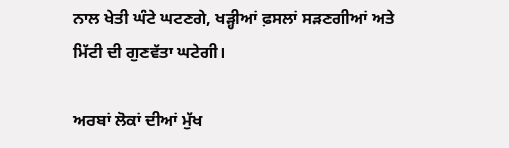ਨਾਲ ਖੇਤੀ ਘੰਟੇ ਘਟਣਗੇ, ਖੜ੍ਹੀਆਂ ਫ਼ਸਲਾਂ ਸੜਣਗੀਆਂ ਅਤੇ ਮਿੱਟੀ ਦੀ ਗੁਣਵੱਤਾ ਘਟੇਗੀ।

ਅਰਬਾਂ ਲੋਕਾਂ ਦੀਆਂ ਮੁੱਖ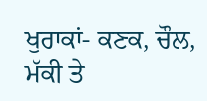ਖੁਰਾਕਾਂ- ਕਣਕ, ਚੌਲ, ਮੱਕੀ ਤੇ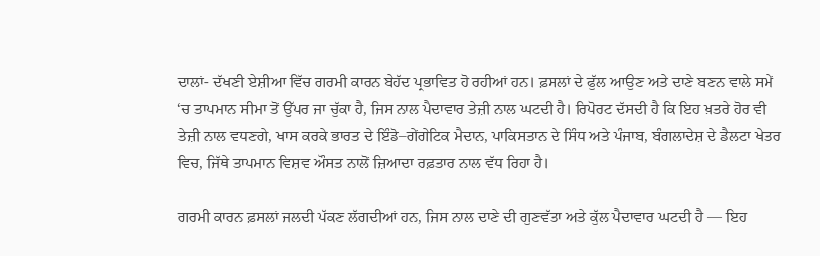ਦਾਲਾਂ- ਦੱਖਣੀ ਏਸ਼ੀਆ ਵਿੱਚ ਗਰਮੀ ਕਾਰਨ ਬੇਹੱਦ ਪ੍ਰਭਾਵਿਤ ਹੋ ਰਹੀਆਂ ਹਨ। ਫ਼ਸਲਾਂ ਦੇ ਫੁੱਲ ਆਉਣ ਅਤੇ ਦਾਣੇ ਬਣਨ ਵਾਲੇ ਸਮੇਂ ‘ਚ ਤਾਪਮਾਨ ਸੀਮਾ ਤੋਂ ਉੱਪਰ ਜਾ ਚੁੱਕਾ ਹੈ, ਜਿਸ ਨਾਲ ਪੈਦਾਵਾਰ ਤੇਜ਼ੀ ਨਾਲ ਘਟਦੀ ਹੈ। ਰਿਪੋਰਟ ਦੱਸਦੀ ਹੈ ਕਿ ਇਹ ਖ਼ਤਰੇ ਹੋਰ ਵੀ ਤੇਜ਼ੀ ਨਾਲ ਵਧਣਗੇ, ਖਾਸ ਕਰਕੇ ਭਾਰਤ ਦੇ ਇੰਡੋ–ਗੇਂਗੇਟਿਕ ਮੈਦਾਨ, ਪਾਕਿਸਤਾਨ ਦੇ ਸਿੰਧ ਅਤੇ ਪੰਜਾਬ, ਬੰਗਲਾਦੇਸ਼ ਦੇ ਡੈਲਟਾ ਖੇਤਰ ਵਿਚ, ਜਿੱਥੇ ਤਾਪਮਾਨ ਵਿਸ਼ਵ ਔਸਤ ਨਾਲੋਂ ਜ਼ਿਆਦਾ ਰਫ਼ਤਾਰ ਨਾਲ ਵੱਧ ਰਿਹਾ ਹੈ।

ਗਰਮੀ ਕਾਰਨ ਫ਼ਸਲਾਂ ਜਲਦੀ ਪੱਕਣ ਲੱਗਦੀਆਂ ਹਨ, ਜਿਸ ਨਾਲ ਦਾਣੇ ਦੀ ਗੁਣਵੱਤਾ ਅਤੇ ਕੁੱਲ ਪੈਦਾਵਾਰ ਘਟਦੀ ਹੈ — ਇਹ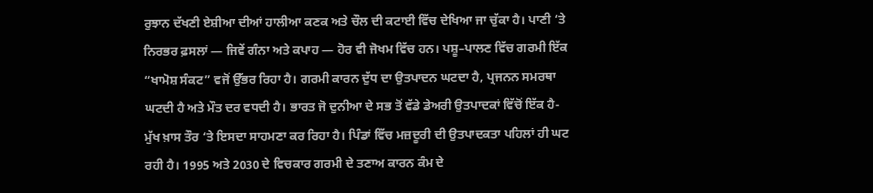ਰੁਝਾਨ ਦੱਖਣੀ ਏਸ਼ੀਆ ਦੀਆਂ ਹਾਲੀਆ ਕਣਕ ਅਤੇ ਚੌਲ ਦੀ ਕਟਾਈ ਵਿੱਚ ਦੇਖਿਆ ਜਾ ਚੁੱਕਾ ਹੈ। ਪਾਣੀ ‘ਤੇ ਨਿਰਭਰ ਫ਼ਸਲਾਂ — ਜਿਵੇਂ ਗੰਨਾ ਅਤੇ ਕਪਾਹ — ਹੋਰ ਵੀ ਜੋਖਮ ਵਿੱਚ ਹਨ। ਪਸ਼ੂ–ਪਾਲਣ ਵਿੱਚ ਗਰਮੀ ਇੱਕ “ਖਾਮੋਸ਼ ਸੰਕਟ” ਵਜੋਂ ਉੱਭਰ ਰਿਹਾ ਹੈ। ਗਰਮੀ ਕਾਰਨ ਦੁੱਧ ਦਾ ਉਤਪਾਦਨ ਘਟਦਾ ਹੈ, ਪ੍ਰਜਨਨ ਸਮਰਥਾ ਘਟਦੀ ਹੈ ਅਤੇ ਮੌਤ ਦਰ ਵਧਦੀ ਹੈ। ਭਾਰਤ ਜੋ ਦੁਨੀਆ ਦੇ ਸਭ ਤੋਂ ਵੱਡੇ ਡੇਅਰੀ ਉਤਪਾਦਕਾਂ ਵਿੱਚੋਂ ਇੱਕ ਹੈ- ਮੁੱਖ ਖ਼ਾਸ ਤੌਰ ‘ਤੇ ਇਸਦਾ ਸਾਹਮਣਾ ਕਰ ਰਿਹਾ ਹੈ। ਪਿੰਡਾਂ ਵਿੱਚ ਮਜ਼ਦੂਰੀ ਦੀ ਉਤਪਾਦਕਤਾ ਪਹਿਲਾਂ ਹੀ ਘਟ ਰਹੀ ਹੈ। 1995 ਅਤੇ 2030 ਦੇ ਵਿਚਕਾਰ ਗਰਮੀ ਦੇ ਤਣਾਅ ਕਾਰਨ ਕੰਮ ਦੇ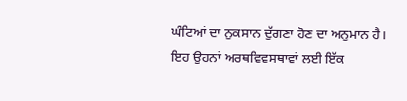ਘੰਟਿਆਂ ਦਾ ਨੁਕਸਾਨ ਦੁੱਗਣਾ ਹੋਣ ਦਾ ਅਨੁਮਾਨ ਹੈ। ਇਹ ਉਹਨਾਂ ਅਰਥਵਿਵਸਥਾਵਾਂ ਲਈ ਇੱਕ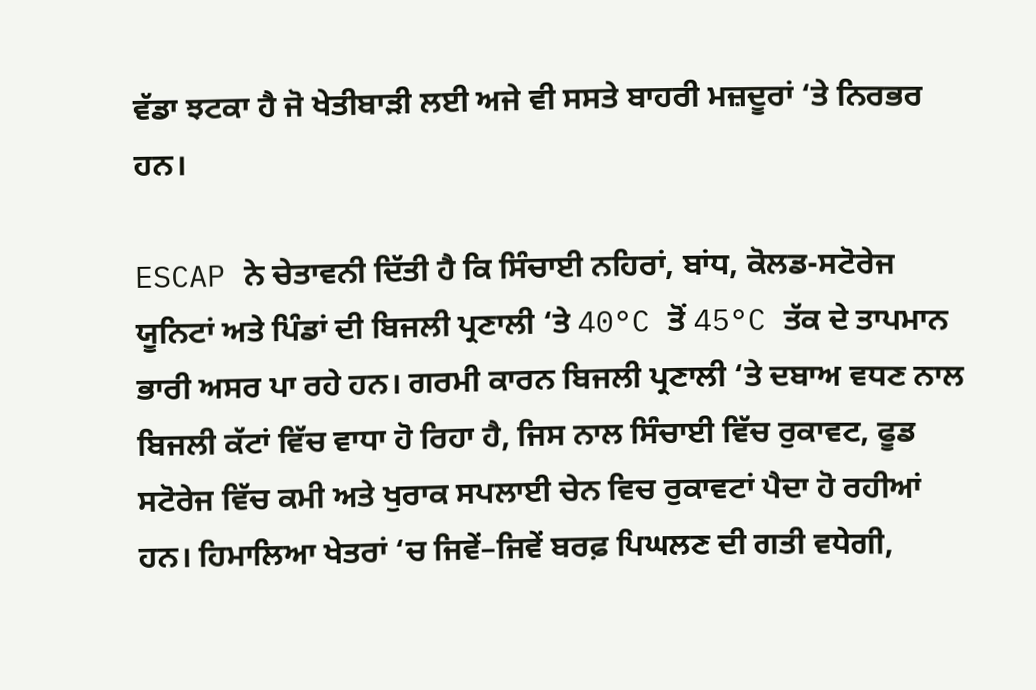ਵੱਡਾ ਝਟਕਾ ਹੈ ਜੋ ਖੇਤੀਬਾੜੀ ਲਈ ਅਜੇ ਵੀ ਸਸਤੇ ਬਾਹਰੀ ਮਜ਼ਦੂਰਾਂ ‘ਤੇ ਨਿਰਭਰ ਹਨ।

ESCAP ਨੇ ਚੇਤਾਵਨੀ ਦਿੱਤੀ ਹੈ ਕਿ ਸਿੰਚਾਈ ਨਹਿਰਾਂ, ਬਾਂਧ, ਕੋਲਡ-ਸਟੋਰੇਜ ਯੂਨਿਟਾਂ ਅਤੇ ਪਿੰਡਾਂ ਦੀ ਬਿਜਲੀ ਪ੍ਰਣਾਲੀ ‘ਤੇ 40°C ਤੋਂ 45°C ਤੱਕ ਦੇ ਤਾਪਮਾਨ ਭਾਰੀ ਅਸਰ ਪਾ ਰਹੇ ਹਨ। ਗਰਮੀ ਕਾਰਨ ਬਿਜਲੀ ਪ੍ਰਣਾਲੀ ‘ਤੇ ਦਬਾਅ ਵਧਣ ਨਾਲ ਬਿਜਲੀ ਕੱਟਾਂ ਵਿੱਚ ਵਾਧਾ ਹੋ ਰਿਹਾ ਹੈ, ਜਿਸ ਨਾਲ ਸਿੰਚਾਈ ਵਿੱਚ ਰੁਕਾਵਟ, ਫੂਡ ਸਟੋਰੇਜ ਵਿੱਚ ਕਮੀ ਅਤੇ ਖੁਰਾਕ ਸਪਲਾਈ ਚੇਨ ਵਿਚ ਰੁਕਾਵਟਾਂ ਪੈਦਾ ਹੋ ਰਹੀਆਂ ਹਨ। ਹਿਮਾਲਿਆ ਖੇਤਰਾਂ ‘ਚ ਜਿਵੇਂ–ਜਿਵੇਂ ਬਰਫ਼ ਪਿਘਲਣ ਦੀ ਗਤੀ ਵਧੇਗੀ,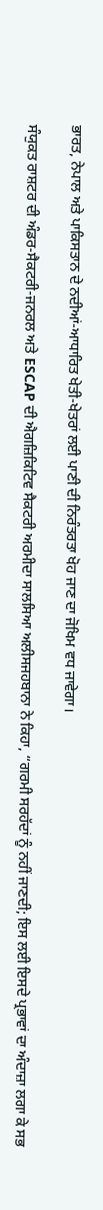ਭਾਰਤ, ਨੇਪਾਲ ਅਤੇ ਪਾਕਿਸਤਾਨ ਦੇ ਨਦੀਆਂ-ਆਧਾਰਿਤ ਖੇਤੀ-ਖੇਤਰਾਂ ਲਈ ਪਾਣੀ ਦੀ ਨਿਰੰਤਰਤਾ ਖੋਹ ਜਾਣ ਦਾ ਜੋਖਿਮ ਵਧ ਜਾਵੇਗਾ।

ਸੰਯੁਕਤ ਰਾਸ਼ਟਰ ਦੀ ਅੰਡਰ-ਸੈਕਟਰੀ-ਜਨਰਲ ਅਤੇ ESCAP ਦੀ ਐਗਜ਼ਿਕਿਟਿਵ ਸੈਕਟਰੀ ਅਰਮੀਦਾ ਸਾਲਸਿਆ ਅਲੀਸਜਹਬਾਨਾ ਨੇ ਕਿਹਾ, “ਗਰਮੀ ਸਰਹੱਦਾਂ ਨੂੰ ਨਹੀਂ ਜਾਣਦੀ; ਇਸ ਲਈ ਇਸਦੇ ਪ੍ਰਭਾਵਾਂ ਦਾ ਅੰਦਾਜ਼ਾ ਲਗਾ ਕੇ ਸਭ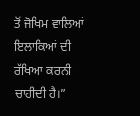ਤੋਂ ਜੋਖਿਮ ਵਾਲਿਆਂ ਇਲਾਕਿਆਂ ਦੀ ਰੱਖਿਆ ਕਰਨੀ ਚਾਹੀਦੀ ਹੈ।”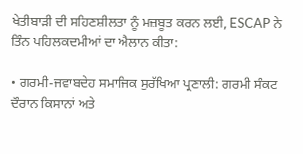ਖੇਤੀਬਾੜੀ ਦੀ ਸਹਿਣਸ਼ੀਲਤਾ ਨੂੰ ਮਜ਼ਬੂਤ ਕਰਨ ਲਈ, ESCAP ਨੇ ਤਿੰਨ ਪਹਿਲਕਦਮੀਆਂ ਦਾ ਐਲਾਨ ਕੀਤਾ:

• ਗਰਮੀ-ਜਵਾਬਦੇਹ ਸਮਾਜਿਕ ਸੁਰੱਖਿਆ ਪ੍ਰਣਾਲੀ: ਗਰਮੀ ਸੰਕਟ ਦੌਰਾਨ ਕਿਸਾਨਾਂ ਅਤੇ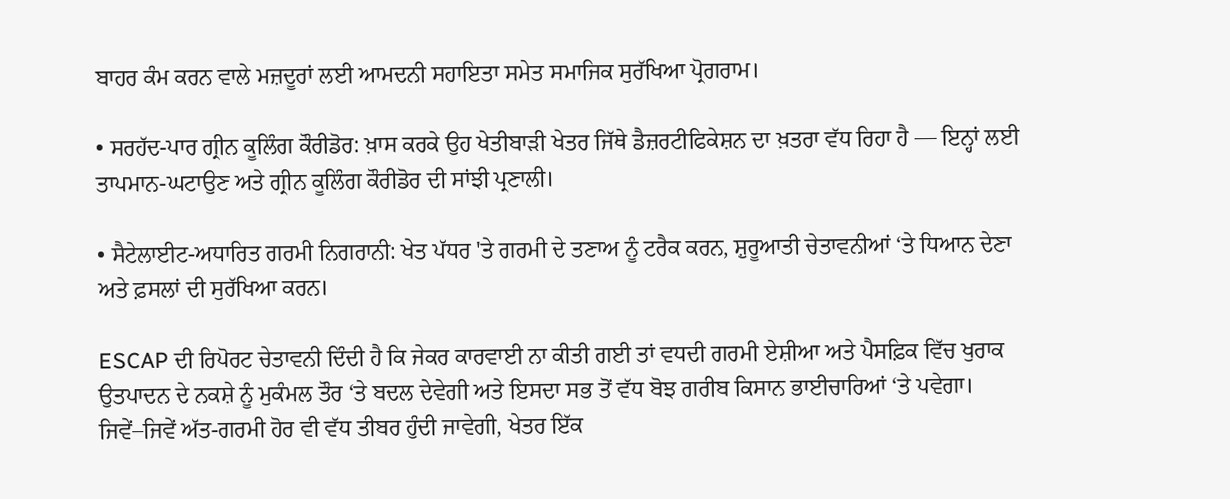ਬਾਹਰ ਕੰਮ ਕਰਨ ਵਾਲੇ ਮਜ਼ਦੂਰਾਂ ਲਈ ਆਮਦਨੀ ਸਹਾਇਤਾ ਸਮੇਤ ਸਮਾਜਿਕ ਸੁਰੱਖਿਆ ਪ੍ਰੋਗਰਾਮ।

• ਸਰਹੱਦ-ਪਾਰ ਗ੍ਰੀਨ ਕੂਲਿੰਗ ਕੌਰੀਡੋਰ: ਖ਼ਾਸ ਕਰਕੇ ਉਹ ਖੇਤੀਬਾੜੀ ਖੇਤਰ ਜਿੱਥੇ ਡੈਜ਼ਰਟੀਫਿਕੇਸ਼ਨ ਦਾ ਖ਼ਤਰਾ ਵੱਧ ਰਿਹਾ ਹੈ — ਇਨ੍ਹਾਂ ਲਈ ਤਾਪਮਾਨ-ਘਟਾਉਣ ਅਤੇ ਗ੍ਰੀਨ ਕੂਲਿੰਗ ਕੌਰੀਡੋਰ ਦੀ ਸਾਂਝੀ ਪ੍ਰਣਾਲੀ।

• ਸੈਟੇਲਾਈਟ-ਅਧਾਰਿਤ ਗਰਮੀ ਨਿਗਰਾਨੀ: ਖੇਤ ਪੱਧਰ 'ਤੇ ਗਰਮੀ ਦੇ ਤਣਾਅ ਨੂੰ ਟਰੈਕ ਕਰਨ, ਸ਼ੁਰੂਆਤੀ ਚੇਤਾਵਨੀਆਂ ‘ਤੇ ਧਿਆਨ ਦੇਣਾ ਅਤੇ ਫ਼ਸਲਾਂ ਦੀ ਸੁਰੱਖਿਆ ਕਰਨ।

ESCAP ਦੀ ਰਿਪੋਰਟ ਚੇਤਾਵਨੀ ਦਿੰਦੀ ਹੈ ਕਿ ਜੇਕਰ ਕਾਰਵਾਈ ਨਾ ਕੀਤੀ ਗਈ ਤਾਂ ਵਧਦੀ ਗਰਮੀ ਏਸ਼ੀਆ ਅਤੇ ਪੈਸਫ਼ਿਕ ਵਿੱਚ ਖੁਰਾਕ ਉਤਪਾਦਨ ਦੇ ਨਕਸ਼ੇ ਨੂੰ ਮੁਕੰਮਲ ਤੌਰ ‘ਤੇ ਬਦਲ ਦੇਵੇਗੀ ਅਤੇ ਇਸਦਾ ਸਭ ਤੋਂ ਵੱਧ ਬੋਝ ਗਰੀਬ ਕਿਸਾਨ ਭਾਈਚਾਰਿਆਂ ‘ਤੇ ਪਵੇਗਾ। ਜਿਵੇਂ–ਜਿਵੇਂ ਅੱਤ-ਗਰਮੀ ਹੋਰ ਵੀ ਵੱਧ ਤੀਬਰ ਹੁੰਦੀ ਜਾਵੇਗੀ, ਖੇਤਰ ਇੱਕ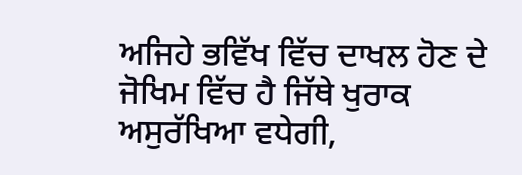ਅਜਿਹੇ ਭਵਿੱਖ ਵਿੱਚ ਦਾਖਲ ਹੋਣ ਦੇ ਜੋਖਿਮ ਵਿੱਚ ਹੈ ਜਿੱਥੇ ਖੁਰਾਕ ਅਸੁਰੱਖਿਆ ਵਧੇਗੀ,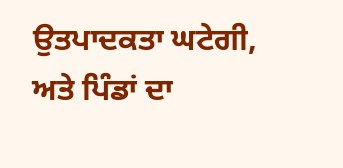ਉਤਪਾਦਕਤਾ ਘਟੇਗੀ, ਅਤੇ ਪਿੰਡਾਂ ਦਾ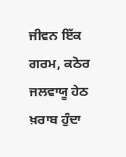ਜੀਵਨ ਇੱਕ ਗਰਮ, ਕਠੋਰ ਜਲਵਾਯੂ ਹੇਠ ਖ਼ਰਾਬ ਹੁੰਦਾ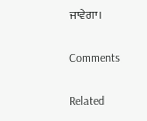ਜਾਵੇਗਾ।

Comments

Related